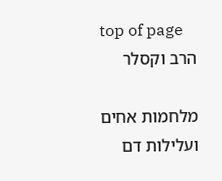top of page
הרב וקסלר

מלחמות אחים ועלילות דם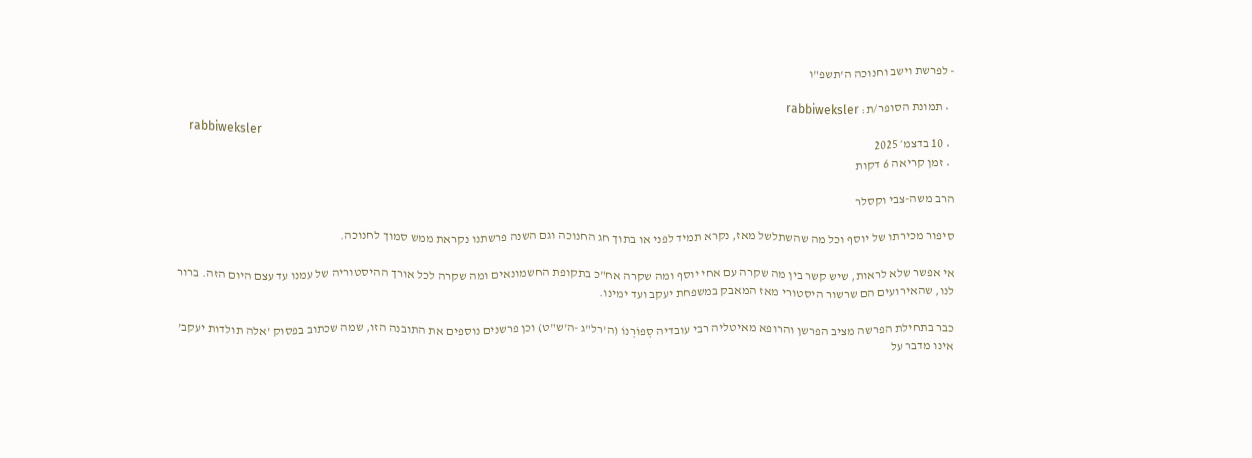- לפרשת וישב וחנוכה ה'תשפ"ו

  • תמונת הסופר/ת: rabbiweksler
    rabbiweksler
  • 10 בדצמ׳ 2025
  • זמן קריאה 6 דקות

הרב משה-צבי וקסלר

סיפור מכירתו של יוסף וכל מה שהשתלשל מאז, נקרא תמיד לפני או בתוך חג החנוכה וגם השנה פרשתנו נקראת ממש סמוך לחנוכה.

אי אפשר שלא לראות, שיש קשר בין מה שקרה עם אחי יוסף ומה שקרה אח"כ בתקופת החשמונאים ומה שקרה לכל אורך ההיסטוריה של עמנו עד עצם היום הזה. ברור לנו, שהאירועים הם שרשור היסטורי מאז המאבק במשפחת יעקב ועד ימינו.

כבר בתחילת הפרשה מציב הפרשן והרופא מאיטליה רבי עובדיה סְפוֹרְנוֹ (ה'רל"ג -ה'ש"ט) וכן פרשנים נוספים את התובנה הזו, שמה שכתוב בפסוק 'אלה תולדות יעקב' אינו מדבר על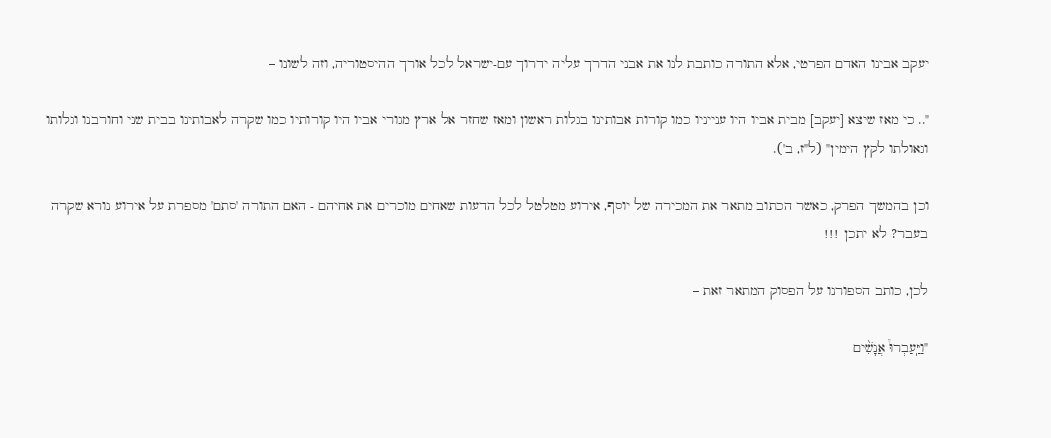יעקב אבינו האדם הפרטי, אלא התורה כותבת לנו את אבני הדרך עליה ידרוך עם-ישראל לכל אורך ההיסטוריה, וזה לשונו –

".. כי מאז שיצא [יעקב] מבית אביו היו ענייניו כמו קורות אבותינו בגלות ראשון ומאז שחזר אל ארץ מגורי אביו היו קורותיו כמו שקרה לאבותינו בבית שני וחורבנו וגלותו וגאולתו לקץ הימין" (ל"ז, ב').

וכן בהמשך הפרק, כאשר הכתוב מתאר את המכירה של יוסף, אירוע מטלטל לכל הדעות שאחים מוכרים את אחיהם - האם התורה 'סתם' מספרת על אירוע נורא שקרה בעבר? לא יתכן !!!

לכן, כותב הספורנו על הפסוק המתאר זאת –

"וַיַּֽעַבְרוּ֩ אֲנָשִׁ֨ים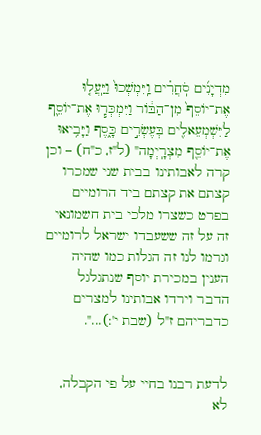מִדְיָנִ֜ים סֹֽחֲרִ֗ים וַֽיִּמְשְׁכוּ֙ וַיַּֽעֲל֤וּ אֶת־יוֹסֵף֙ מִן־הַבּ֔וֹר וַיִּמְכְּר֧וּ אֶת־יוֹסֵ֛ף לַיִּשְׁמְעֵאלִ֖ים בְּעֶשְׂרִ֣ים כָּ֑סֶף וַיָּבִ֥יאוּ אֶת־יוֹסֵ֖ף מִצְרָֽיְמָה" (ל"ז, כ"ח) – וכן קרה לאבותינו בבית שני שמכרו קצתם את קצתם ביד הרומיים בפרט כשצרו מלכי בית חשמונאי זה על זה ששעבדו ישראל לרומיים וגרמו לנו זה הגלות כמו שהיה הענין במכירת יוסף שנתגלגל הדבר וירדו אבותינו למצרים כדבריהם ז"ל (שבת י':)...".


לדעת רבנו בחיי על פי הקבלה, לא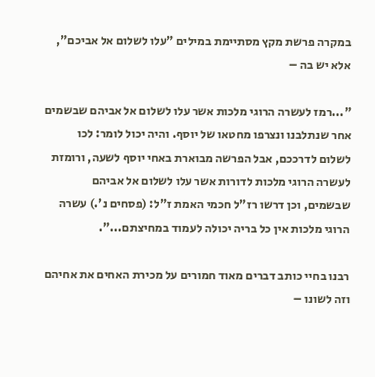במקרה פרשת מקץ מסתיימת במילים "עלו לשלום אל אביכם", אלא יש בה –

"...רמז לעשרה הרוגי מלכות אשר עלו לשלום אל אביהם שבשמים אחר שנתלבנו ונצרפו מחטאו של יוסף. והיה יכול לומר: לכו לשלום לדרככם, אבל הפרשה מבוארת באחי יוסף לשעה, ורומזת לעשרה הרוגי מלכות לדורות אשר עלו לשלום אל אביהם שבשמים, וכן דרשו רז"ל חכמי האמת ז"ל: (פסחים נ'.) עשרה הרוגי מלכות אין כל בריה יכולה לעמוד במחיצתם...".

רבנו בחיי כותב דברים מאוד חמורים על מכירת האחים את אחיהם וזה לשונו –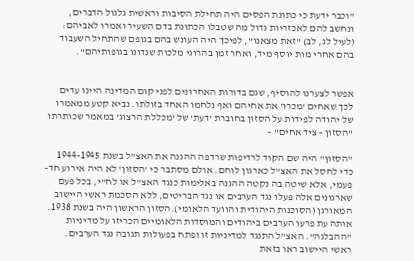"וכבר ידעת כי כתונת הפסים היה תחילת הסיבות וראשית גלגול הדברים, ונחשב להם לאכזריות גדול מה שטבלו הכתונת בדם השעיר ואמרו לאביהם: (לעיל לג, לב) "זאת מצאנו", לפיכך היה העונש בהם בגופם שהתחיל השעבוד בהם אחרי מות יוסף מיד, ואחר זמן בהרוגי מלכות שנדונו בגופותיהם".


אפשר לצערנו להוסיף, שגם בדורות האחרונים לפני קום המדינה היינו עדים לכך שאחים 'מכרו' את אחיהם ואף נלחמו האחד בזולתו. נביא קטע ממאמרו של יהודה לפידות על הסזון בחוברת 'דעת' של 'מכללת הרצוג' במאמר שכותרתו "הסזון - ציד אחים" –

"הסזון" היה שם הקוד לרדיפות שרדפה ההגנה את האצ"ל בשנת 1944-1945 כדי לחסל את האצ"ל כארגון לוחם. אולם מסתבר כי 'הסזון' לא היה אירוע חד-פעמי, אלא שיטה בה נקטה ההגנה באלימות כנגד האצ"ל או לח"י, בכל פעם שארגונים אלה פעלו נגד הערבים או נגד הבריטים, ללא הסכמת ראשי היישוב המאורגן (הסוכנות היהודית והוועד הלאומי).הסזון הראשון היה בשנת 1938. אותה עת פרעו הערבים ביהודים והמוסדות הלאומיים הכריזו על מדיניות "ההבלגה". האצ"ל התנגד למדיניות זו ופתח בפעולות תגובה נגד הערבים. ראשי היישוב ראו בזאת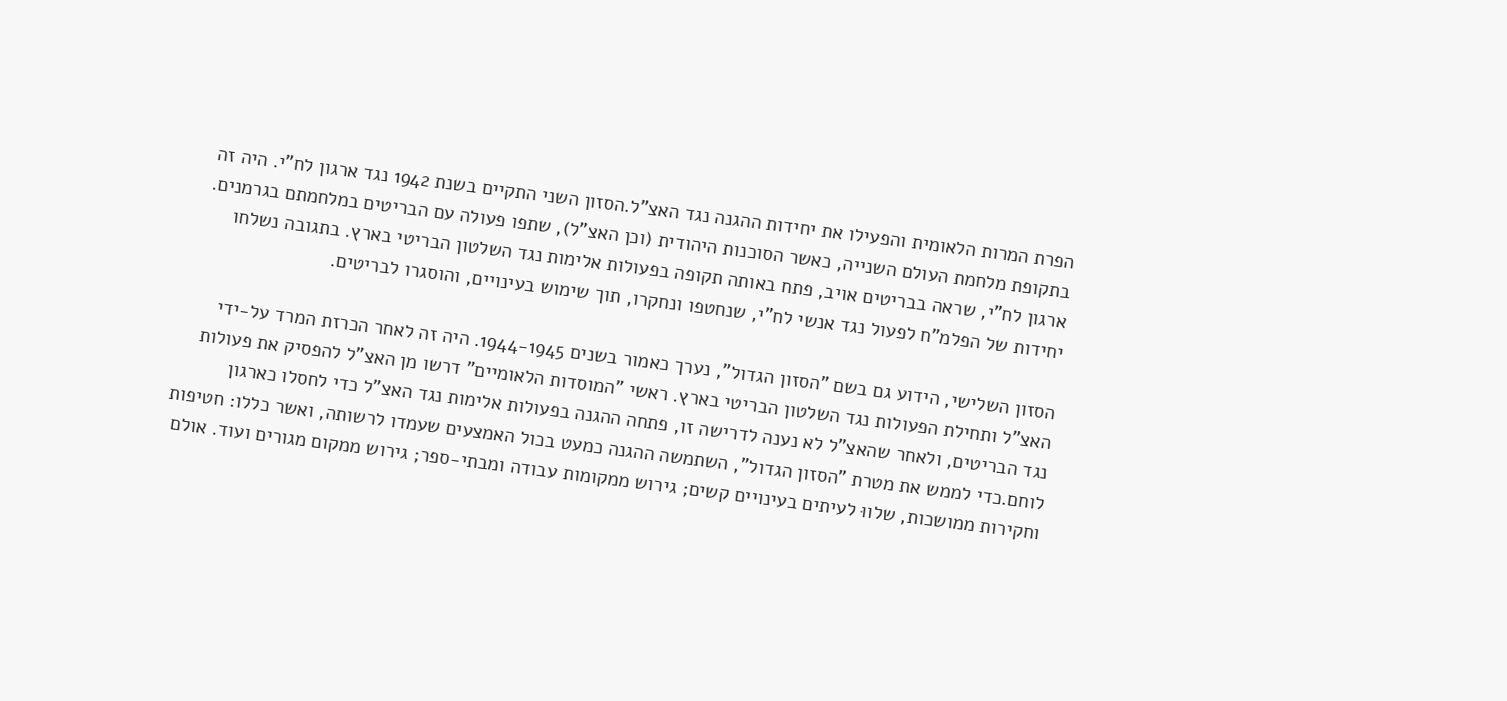הפרת המרות הלאומית והפעילו את יחידות ההגנה נגד האצ"ל.הסזון השני התקיים בשנת 1942 נגד ארגון לח"י. היה זה בתקופת מלחמת העולם השנייה, כאשר הסוכנות היהודית (וכן האצ"ל), שתפו פעולה עם הבריטים במלחמתם בגרמנים. ארגון לח"י, שראה בבריטים אויב, פתח באותה תקופה בפעולות אלימות נגד השלטון הבריטי בארץ. בתגובה נשלחו יחידות של הפלמ"ח לפעול נגד אנשי לח"י, שנחטפו ונחקרו, תוך שימוש בעינויים, והוסגרו לבריטים.

הסזון השלישי, הידוע גם בשם "הסזון הגדול", נערך כאמור בשנים 1944-1945. היה זה לאחר הכרזת המרד על-ידי האצ"ל ותחילת הפעולות נגד השלטון הבריטי בארץ. ראשי "המוסדות הלאומיים" דרשו מן האצ"ל להפסיק את פעולות נגד הבריטים, ולאחר שהאצ"ל לא נענה לדרישה זו, פתחה ההגנה בפעולות אלימות נגד האצ"ל כדי לחסלו כארגון לוחם.כדי לממש את מטרת "הסזון הגדול", השתמשה ההגנה כמעט בכול האמצעים שעמדו לרשותה, ואשר כללו: חטיפות וחקירות ממושכות, שלווּ לעיתים בעינויים קשים; גירוש ממקומות עבודה ומבתי-ספר; גירוש ממקום מגורים ועוד. אולם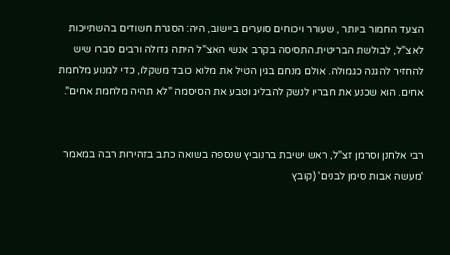הצעד החמור ביותר , שעורר ויכוחים סוערים ביישוב, היה: הסגרת חשודים בהשתייכות לאצ"ל, לבולשת הבריטית.התסיסה בקרב אנשי האצ"ל היתה גדולה ורבים סברו שיש להחזיר להגנה כגמולה. אולם מנחם בגין הטיל את מלוא כובד משקלו, כדי למנוע מלחמת אחים. הוא שכנע את חבריו לנשק להבליג וטבע את הסיסמה "לא תהיה מלחמת אחים".


רבי אלחנן וסרמן זצ"ל, ראש ישיבת ברנוביץ שנספה בשואה כתב בזהירות רבה במאמר 'מעשה אבות סימן לבנים' (קובץ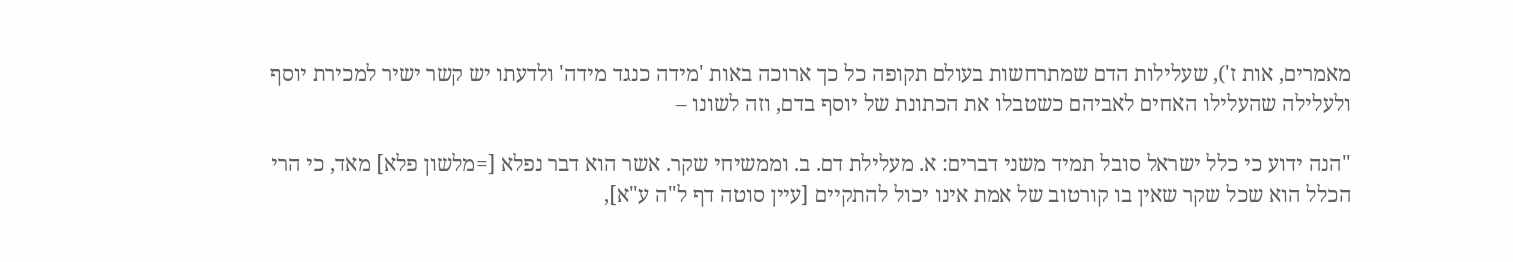מאמרים, אות ז'), שעלילות הדם שמתרחשות בעולם תקופה כל כך ארוכה באות 'מידה כנגד מידה' ולדעתו יש קשר ישיר למכירת יוסף ולעלילה שהעלילו האחים לאביהם כשטבלו את הכתונת של יוסף בדם, וזה לשונו –

"הנה ידוע כי כלל ישראל סובל תמיד משני דברים: א. מעלילת דם. ב. וממשיחי שקר. אשר הוא דבר נפלא [=מלשון פלא] מאד, כי הרי הכלל הוא שכל שקר שאין בו קורטוב של אמת אינו יכול להתקיים [עיין סוטה דף ל"ה ע"א],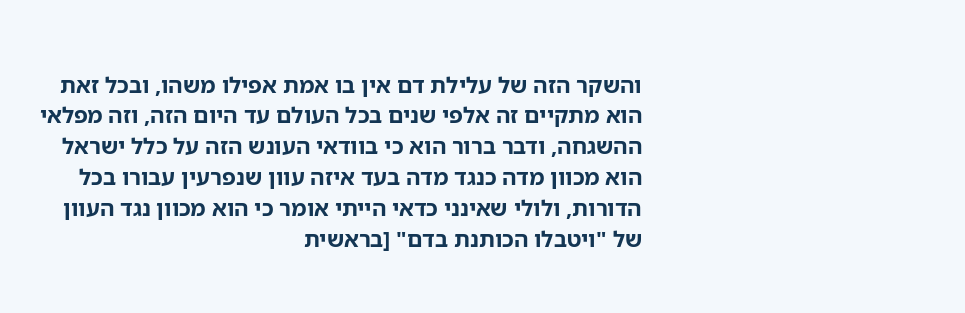והשקר הזה של עלילת דם אין בו אמת אפילו משהו, ובכל זאת הוא מתקיים זה אלפי שנים בכל העולם עד היום הזה, וזה מפלאי ההשגחה, ודבר ברור הוא כי בוודאי העונש הזה על כלל ישראל הוא מכוון מדה כנגד מדה בעד איזה עוון שנפרעין עבורו בכל הדורות, ולולי שאינני כדאי הייתי אומר כי הוא מכוון נגד העוון של "ויטבלו הכותנת בדם" [בראשית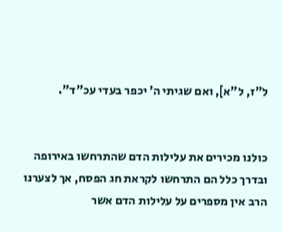ל"ז, ל"א], ואם שגיתי ה' יכפר בעדי עכ"ד".


כולנו מכירים את עלילות הדם שהתרחשו באירופה ובדרך כלל הם התרחשו לקראת חג הפסח, אך לצערנו הרב אין מספרים על עלילות הדם אשר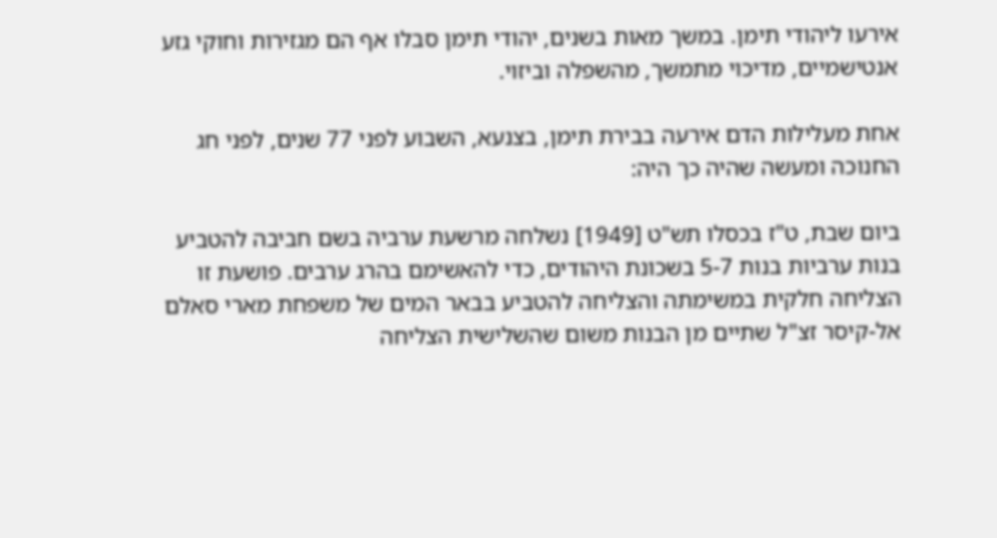אירעו ליהודי תימן. במשך מאות בשנים, יהודי תימן סבלו אף הם מגזירות וחוקי גזע אנטישמיים, מדיכוי מתמשך, מהשפלה וביזוי.

אחת מעלילות הדם אירעה בבירת תימן, בצנעא, השבוע לפני 77 שנים, לפני חג החנוכה ומעשה שהיה כך היה:

ביום שבת, ט"ז בכסלו תש"ט [1949] נשלחה מרשעת ערביה בשם חביבה להטביע בנות ערביות בנות 5-7 בשכונת היהודים, כדי להאשימם בהרג ערבים. פושעת זו הצליחה חלקית במשימתה והצליחה להטביע בבאר המים של משפחת מארי סאלם אל-קיסר זצ"ל שתיים מן הבנות משום שהשלישית הצליחה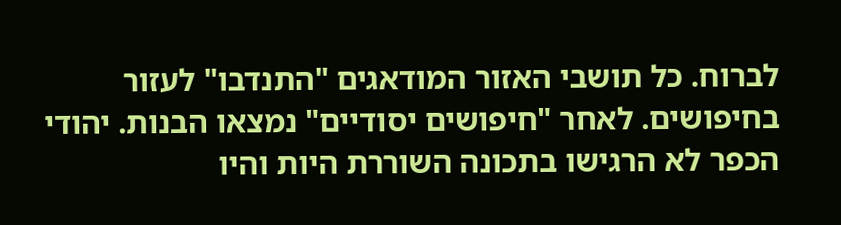לברוח. כל תושבי האזור המודאגים "התנדבו" לעזור בחיפושים. לאחר "חיפושים יסודיים" נמצאו הבנות. יהודי הכפר לא הרגישו בתכונה השוררת היות והיו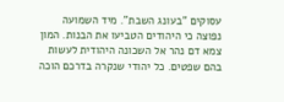עסוקים "בעונג השבת". מיד השמועה נפוצה כי היהודים הטביעו את הבנות. המון צמא דם נהר אל השכונה היהודית לעשות בהם שפטים. כל יהודי שנקרה בדרכם הוכה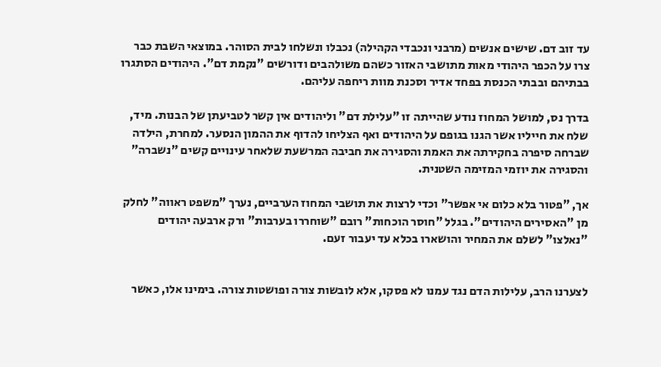עד זוב דם. שישים אנשים (מרבני ונכבדי הקהילה) נכבלו ונשלחו לבית הסוהר. במוצאי השבת כבר צרו על הכפר היהודי מאות מתושבי האזור כשהם משולהבים ודורשים "נקמת דם". היהודים הסתגרו בבתיהם ובבתי הכנסת בפחד אדיר וסכנת מוות ריחפה עליהם.

בדרך נס, למושל המחוז נודע שהייתה זו "עלילת דם" וליהודים אין קשר לטביעתן של הבנות. מיד, שלח את חייליו אשר הגנו בגופם על היהודים ואף הצליחו להדוף את ההמון הנסער. למחרת, הילדה שברחה סיפרה בחקירתה את האמת והסגירה את חביבה המרשעת שלאחר עינויים קשים "נשברה" והסגירה את יוזמי המזימה השטנית.

אך, "פטור בלא כלום אי אפשר" וכדי לרצות את תושבי המחוז הערביים, נערך "משפט ראווה" לחלק מן "האסירים היהודים". בגלל "חוסר הוכחות" רובם "שוחררו בערבות" ורק ארבעה יהודים "נאלצו" לשלם את המחיר והושארו בכלא עד יעבור זעם.


לצערנו הרב, עלילות הדם נגד עמנו לא פסקו, אלא לובשות צורה ופושטות צורה. בימינו אלו, כאשר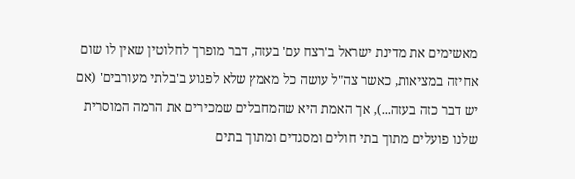מאשימים את מדינת ישראל ב'רצח עם' בעזה, דבר מופרך לחלוטין שאין לו שום אחיזה במציאות, כאשר צה"ל עושה כל מאמץ שלא לפגוע ב'בלתי מעורבים' (אם יש דבר כזה בעזה...), אך האמת היא שהמחבלים שמכירים את הרמה המוסרית שלנו פועלים מתוך בתי חולים ומסגדים ומתוך בתים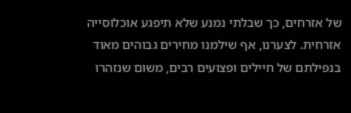של אזרחים, כך שבלתי נמנע שלא תיפגע אוכלוסייה אזרחית. לצערנו, אף שילמנו מחירים גבוהים מאוד בנפילתם של חיילים ופצועים רבים, משום שנזהרו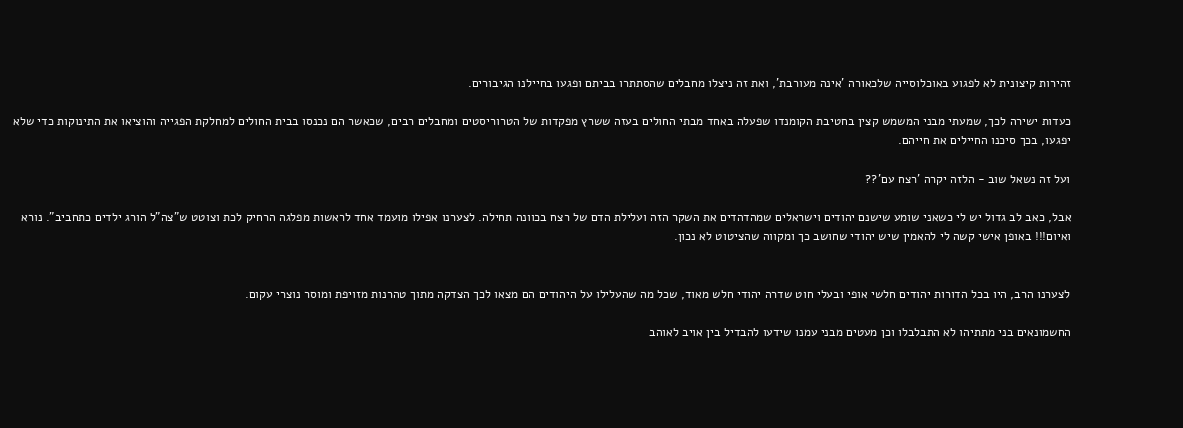זהירות קיצונית לא לפגוע באוכלוסייה שלכאורה 'אינה מעורבת', ואת זה ניצלו מחבלים שהסתתרו בביתם ופגעו בחיילנו הגיבורים.

כעדות ישירה לכך, שמעתי מבני המשמש קצין בחטיבת הקומנדו שפעלה באחד מבתי החולים בעזה ששרץ מפקדות של הטרוריסטים ומחבלים רבים, שכאשר הם נכנסו בבית החולים למחלקת הפגייה והוציאו את התינוקות כדי שלא יפגעו, בכך סיכנו החיילים את חייהם.

ועל זה נשאל שוב - הלזה יקרה 'רצח עם'??

אבל, כאב לב גדול יש לי כשאני שומע שישנם יהודים וישראלים שמהדהדים את השקר הזה ועלילת הדם של רצח בכוונה תחילה. לצערנו אפילו מועמד אחד לראשות מפלגה הרחיק לכת וצוטט ש"צה"ל הורג ילדים כתחביב". נורא ואיום!!! באופן אישי קשה לי להאמין שיש יהודי שחושב כך ומקווה שהציטוט לא נכון.


לצערנו הרב, היו בכל הדורות יהודים חלשי אופי ובעלי חוט שדרה יהודי חלש מאוד, שכל מה שהעלילו על היהודים הם מצאו לכך הצדקה מתוך טהרנות מזויפת ומוסר נוצרי עקום.

החשמונאים בני מתתיהו לא התבלבלו וכן מעטים מבני עמנו שידעו להבדיל בין אויב לאוהב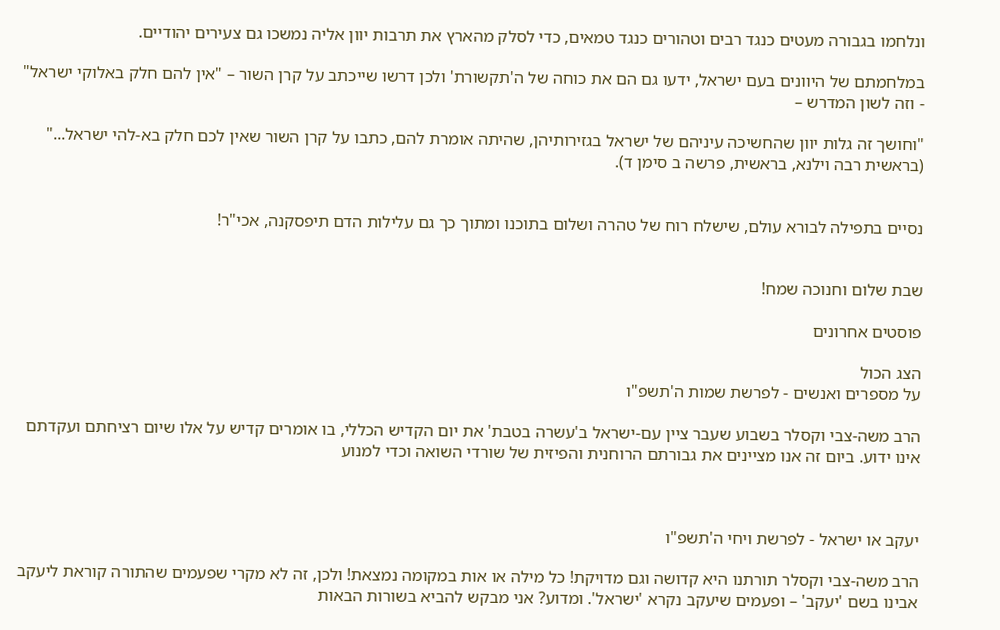ונלחמו בגבורה מעטים כנגד רבים וטהורים כנגד טמאים, כדי לסלק מהארץ את תרבות יוון אליה נמשכו גם צעירים יהודיים.

במלחמתם של היוונים בעם ישראל, ידעו גם הם את כוחה של ה'תקשורת' ולכן דרשו שייכתב על קרן השור – "אין להם חלק באלוקי ישראל" - וזה לשון המדרש –

"וחושך זה גלות יוון שהחשיכה עיניהם של ישראל בגזירותיהן, שהיתה אומרת להם, כתבו על קרן השור שאין לכם חלק בא-להי ישראל..." (בראשית רבה וילנא, בראשית, פרשה ב סימן ד).


נסיים בתפילה לבורא עולם, שישלח רוח של טהרה ושלום בתוכנו ומתוך כך גם עלילות הדם תיפסקנה, אכי"ר!


שבת שלום וחנוכה שמח!

פוסטים אחרונים

הצג הכול
על מספרים ואנשים - לפרשת שמות ה'תשפ"ו

הרב משה-צבי וקסלר בשבוע שעבר ציין עם-ישראל ב'עשרה בטבת' את יום הקדיש הכללי, בו אומרים קדיש על אלו שיום רציחתם ועקדתם אינו ידוע. ביום זה אנו מציינים את גבורתם הרוחנית והפיזית של שורדי השואה וכדי למנוע



יעקב או ישראל - לפרשת ויחי ה'תשפ"ו

הרב משה-צבי וקסלר תורתנו היא קדושה וגם מדויקת! כל מילה או אות במקומה נמצאת! ולכן, זה לא מקרי שפעמים שהתורה קוראת ליעקב אבינו בשם 'יעקב' – ופעמים שיעקב נקרא 'ישראל'. ומדוע? אני מבקש להביא בשורות הבאות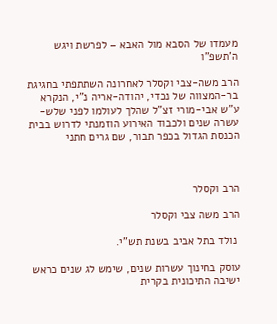מעמדו של הסבא מול האבא – לפרשת ויגש ה'תשפ"ו

הרב משה-צבי וקסלר לאחרונה השתתפתי בחגיגת בר-המצווה של נכדי, יהודה-אריה נ"י, הנקרא ע"ש אבי-מורי זצ"ל שהלך לעולמו לפני שלש-עשרה שנים ולכבוד האירוע הוזמנתי לדרוש בבית הכנסת הגדול בכפר תבור, שם גרים חתני



הרב וקסלר

הרב משה צבי וקסלר

 נולד בתל אביב בשנת תש"י.

עוסק בחינוך עשרות שנים, שימש לג שנים כראש ישיבה התיכונית בקרית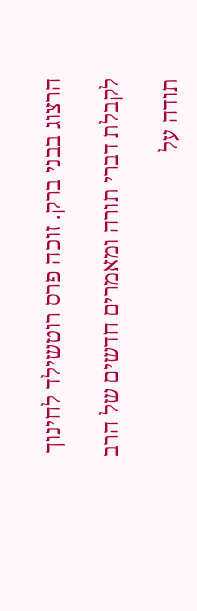הרצוג בבני ברק. זוכה פרס רוטשילד לחינוך

לקבלת דברי תורה ומאמרים חדשים של הרב

תודה על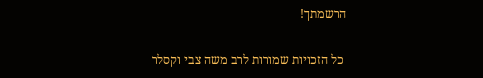הרשמתך!

 כל הזכויות שמורות לרב משה צבי וקסלר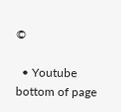©

  • Youtube
bottom of page